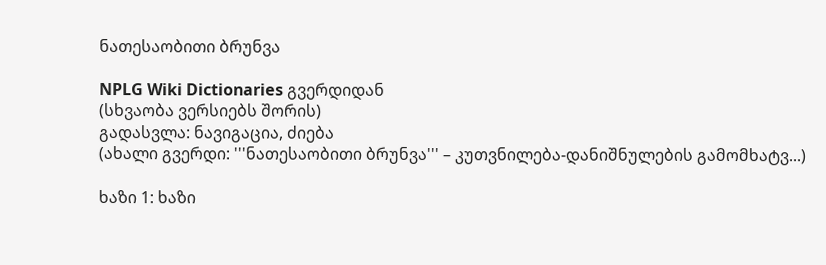ნათესაობითი ბრუნვა

NPLG Wiki Dictionaries გვერდიდან
(სხვაობა ვერსიებს შორის)
გადასვლა: ნავიგაცია, ძიება
(ახალი გვერდი: '''ნათესაობითი ბრუნვა''' – კუთვნილება-დანიშნულების გამომხატვ...)

ხაზი 1: ხაზი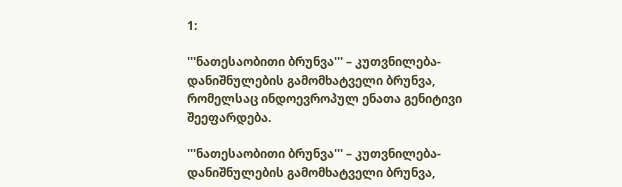1:

'''ნათესაობითი ბრუნვა''' – კუთვნილება-დანიშნულების გამომხატველი ბრუნვა, რომელსაც ინდოევროპულ ენათა გენიტივი შეეფარდება.

'''ნათესაობითი ბრუნვა''' – კუთვნილება-დანიშნულების გამომხატველი ბრუნვა,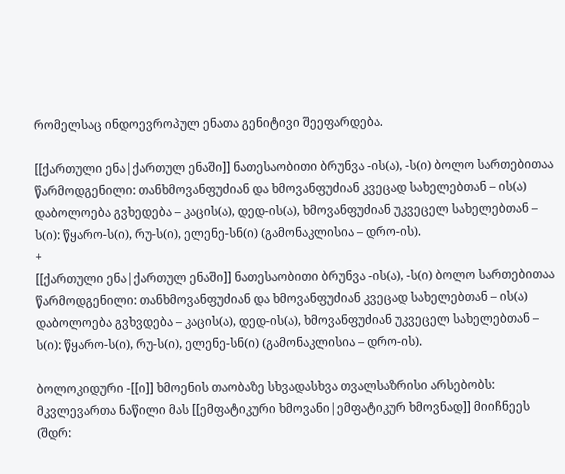რომელსაც ინდოევროპულ ენათა გენიტივი შეეფარდება.

[[ქართული ენა|ქართულ ენაში]] ნათესაობითი ბრუნვა -ის(ა), -ს(ი) ბოლო სართებითაა წარმოდგენილი: თანხმოვანფუძიან და ხმოვანფუძიან კვეცად სახელებთან – ის(ა) დაბოლოება გვხედება – კაცის(ა), დედ-ის(ა), ხმოვანფუძიან უკვეცელ სახელებთან – ს(ი): წყარო-ს(ი), რუ-ს(ი), ელენე-სნ(ი) (გამონაკლისია – დრო-ის).
+
[[ქართული ენა|ქართულ ენაში]] ნათესაობითი ბრუნვა -ის(ა), -ს(ი) ბოლო სართებითაა წარმოდგენილი: თანხმოვანფუძიან და ხმოვანფუძიან კვეცად სახელებთან – ის(ა) დაბოლოება გვხვდება – კაცის(ა), დედ-ის(ა), ხმოვანფუძიან უკვეცელ სახელებთან – ს(ი): წყარო-ს(ი), რუ-ს(ი), ელენე-სნ(ი) (გამონაკლისია – დრო-ის).

ბოლოკიდური -[[ი]] ხმოენის თაობაზე სხვადასხვა თვალსაზრისი არსებობს: მკვლევართა ნაწილი მას [[ემფატიკური ხმოვანი|ემფატიკურ ხმოვნად]] მიიჩნეეს (შდრ: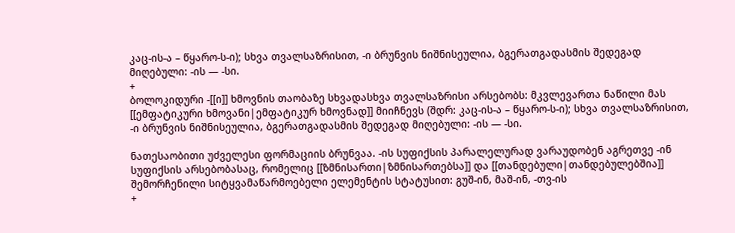კაც-ის-ა – წყარო-ს-ი); სხვა თვალსაზრისით, -ი ბრუნვის ნიშნისეულია, ბგერათგადასმის შედეგად მიღებული: -ის — -სი.
+
ბოლოკიდური -[[ი]] ხმოვნის თაობაზე სხვადასხვა თვალსაზრისი არსებობს: მკვლევართა ნაწილი მას [[ემფატიკური ხმოვანი|ემფატიკურ ხმოვნად]] მიიჩნევს (შდრ: კაც-ის-ა – წყარო-ს-ი); სხვა თვალსაზრისით, -ი ბრუნვის ნიშნისეულია, ბგერათგადასმის შედეგად მიღებული: -ის — -სი.

ნათესაობითი უძველესი ფორმაციის ბრუნვაა. -ის სუფიქსის პარალელურად ვარაუდობენ აგრეთვე -ინ სუფიქსის არსებობასაც, რომელიც [[ზმნისართი|ზმნისართებსა]] და [[თანდებული|თანდებულებშია]] შემორჩენილი სიტყვამაწარმოებელი ელემენტის სტატუსით: გუშ-ინ, მაშ-ინ, -თვ-ის
+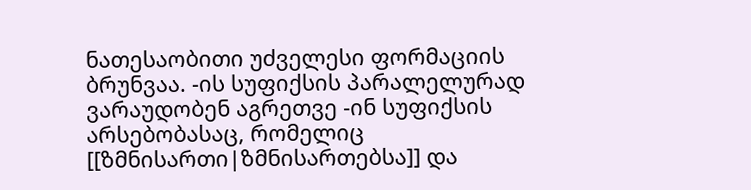ნათესაობითი უძველესი ფორმაციის ბრუნვაა. -ის სუფიქსის პარალელურად ვარაუდობენ აგრეთვე -ინ სუფიქსის არსებობასაც, რომელიც [[ზმნისართი|ზმნისართებსა]] და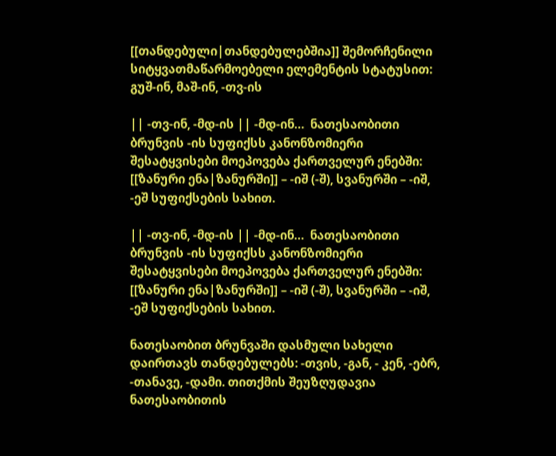[[თანდებული|თანდებულებშია]] შემორჩენილი სიტყვათმაწარმოებელი ელემენტის სტატუსით: გუშ-ინ, მაშ-ინ, -თვ-ის

|| -თვ-ინ, -მდ-ის || -მდ-ინ…  ნათესაობითი ბრუნვის -ის სუფიქსს კანონზომიერი შესატყვისები მოეპოვება ქართველურ ენებში: [[ზანური ენა|ზანურში]] – -იშ (-შ), სვანურში – -იშ, -ეშ სუფიქსების სახით.

|| -თვ-ინ, -მდ-ის || -მდ-ინ…  ნათესაობითი ბრუნვის -ის სუფიქსს კანონზომიერი შესატყვისები მოეპოვება ქართველურ ენებში: [[ზანური ენა|ზანურში]] – -იშ (-შ), სვანურში – -იშ, -ეშ სუფიქსების სახით.

ნათესაობით ბრუნვაში დასმული სახელი დაირთავს თანდებულებს: -თვის, -გან, - კენ, -ებრ, -თანავე, -დამი. თითქმის შეუზღუდავია ნათესაობითის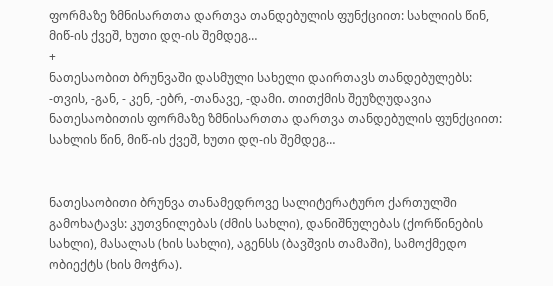ფორმაზე ზმნისართთა დართვა თანდებულის ფუნქციით: სახლიის წინ, მიწ-ის ქვეშ, ხუთი დღ-ის შემდეგ…
+
ნათესაობით ბრუნვაში დასმული სახელი დაირთავს თანდებულებს: -თვის, -გან, - კენ, -ებრ, -თანავე, -დამი. თითქმის შეუზღუდავია ნათესაობითის ფორმაზე ზმნისართთა დართვა თანდებულის ფუნქციით: სახლის წინ, მიწ-ის ქვეშ, ხუთი დღ-ის შემდეგ…


ნათესაობითი ბრუნვა თანამედროვე სალიტერატურო ქართულში გამოხატავს: კუთვნილებას (ძმის სახლი), დანიშნულებას (ქორწინების სახლი), მასალას (ხის სახლი), აგენსს (ბავშვის თამაში), სამოქმედო ობიექტს (ხის მოჭრა).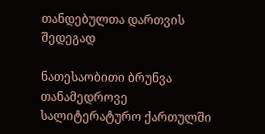თანდებულთა დართვის შედეგად

ნათესაობითი ბრუნვა თანამედროვე სალიტერატურო ქართულში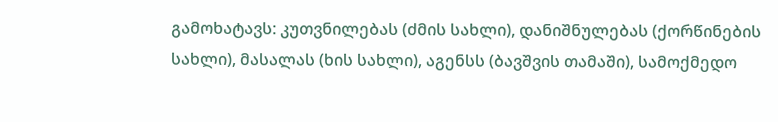გამოხატავს: კუთვნილებას (ძმის სახლი), დანიშნულებას (ქორწინების სახლი), მასალას (ხის სახლი), აგენსს (ბავშვის თამაში), სამოქმედო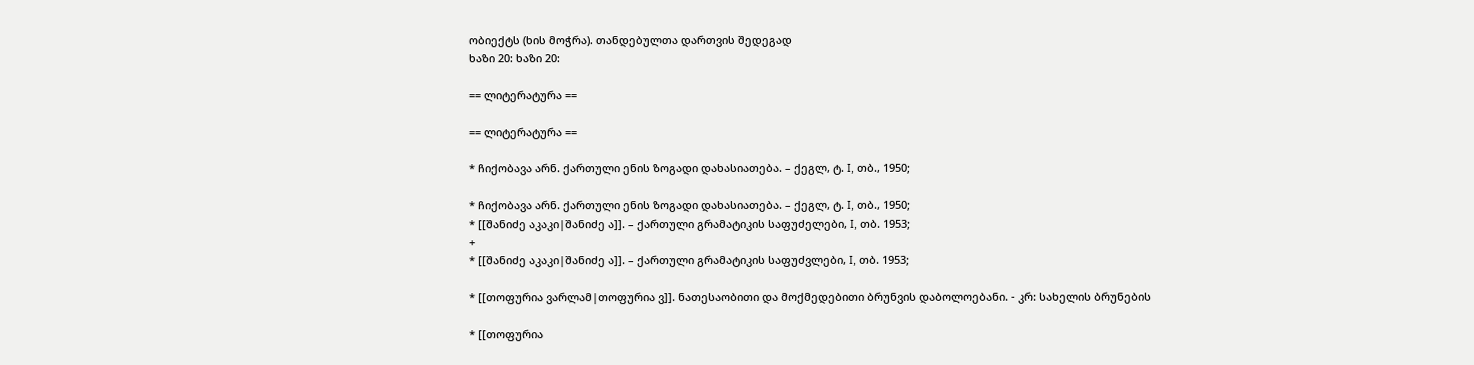ობიექტს (ხის მოჭრა). თანდებულთა დართვის შედეგად
ხაზი 20: ხაზი 20:

== ლიტერატურა ==

== ლიტერატურა ==

* ჩიქობავა არნ. ქართული ენის ზოგადი დახასიათება. – ქეგლ, ტ. I, თბ., 1950;

* ჩიქობავა არნ. ქართული ენის ზოგადი დახასიათება. – ქეგლ, ტ. I, თბ., 1950;
* [[შანიძე აკაკი|შანიძე ა]]. – ქართული გრამატიკის საფუძელები, I, თბ. 1953;
+
* [[შანიძე აკაკი|შანიძე ა]]. – ქართული გრამატიკის საფუძვლები, I, თბ. 1953;

* [[თოფურია ვარლამ|თოფურია ვ]]. ნათესაობითი და მოქმედებითი ბრუნვის დაბოლოებანი. - კრ: სახელის ბრუნების

* [[თოფურია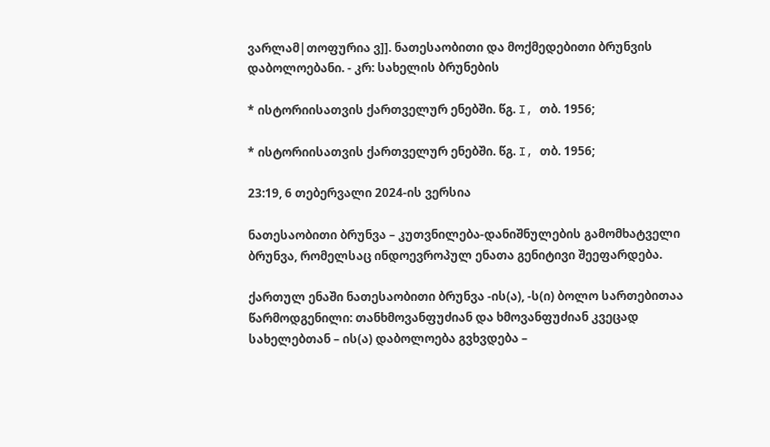ვარლამ|თოფურია ვ]]. ნათესაობითი და მოქმედებითი ბრუნვის დაბოლოებანი. - კრ: სახელის ბრუნების

* ისტორიისათვის ქართველურ ენებში. წგ. I, თბ. 1956;

* ისტორიისათვის ქართველურ ენებში. წგ. I, თბ. 1956;

23:19, 6 თებერვალი 2024-ის ვერსია

ნათესაობითი ბრუნვა – კუთვნილება-დანიშნულების გამომხატველი ბრუნვა, რომელსაც ინდოევროპულ ენათა გენიტივი შეეფარდება.

ქართულ ენაში ნათესაობითი ბრუნვა -ის(ა), -ს(ი) ბოლო სართებითაა წარმოდგენილი: თანხმოვანფუძიან და ხმოვანფუძიან კვეცად სახელებთან – ის(ა) დაბოლოება გვხვდება –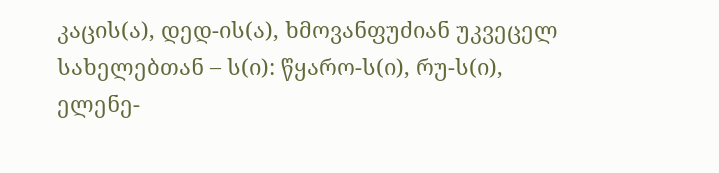კაცის(ა), დედ-ის(ა), ხმოვანფუძიან უკვეცელ სახელებთან – ს(ი): წყარო-ს(ი), რუ-ს(ი), ელენე-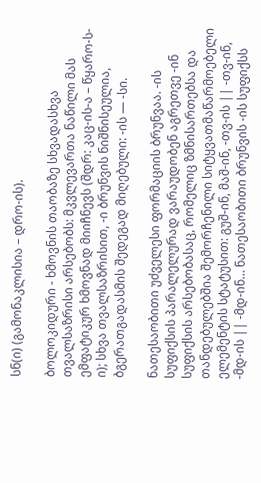სნ(ი) (გამონაკლისია – დრო-ის).

ბოლოკიდური - ხმოვნის თაობაზე სხვადასხვა თვალსაზრისი არსებობს: მკვლევართა ნაწილი მას ემფატიკურ ხმოვნად მიიჩნევს (შდრ: კაც-ის-ა – წყარო-ს-ი); სხვა თვალსაზრისით, -ი ბრუნვის ნიშნისეულია, ბგერათგადასმის შედეგად მიღებული: -ის — -სი.

ნათესაობითი უძველესი ფორმაციის ბრუნვაა. -ის სუფიქსის პარალელურად ვარაუდობენ აგრეთვე -ინ სუფიქსის არსებობასაც, რომელიც ზმნისართებსა და თანდებულებშია შემორჩენილი სიტყვათმაწარმოებელი ელემენტის სტატუსით: გუშ-ინ, მაშ-ინ, -თვ-ის || -თვ-ინ, -მდ-ის || -მდ-ინ… ნათესაობითი ბრუნვის -ის სუფიქსს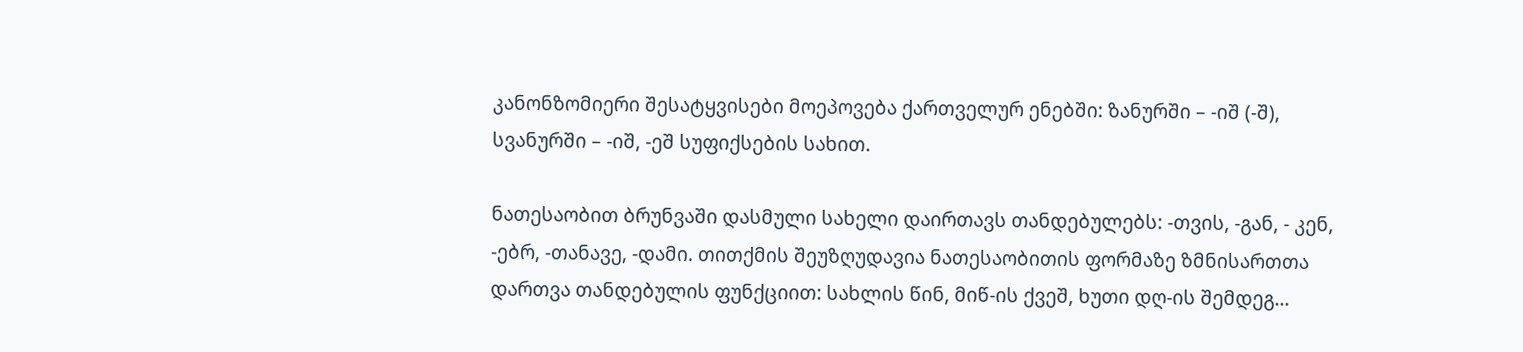კანონზომიერი შესატყვისები მოეპოვება ქართველურ ენებში: ზანურში – -იშ (-შ), სვანურში – -იშ, -ეშ სუფიქსების სახით.

ნათესაობით ბრუნვაში დასმული სახელი დაირთავს თანდებულებს: -თვის, -გან, - კენ, -ებრ, -თანავე, -დამი. თითქმის შეუზღუდავია ნათესაობითის ფორმაზე ზმნისართთა დართვა თანდებულის ფუნქციით: სახლის წინ, მიწ-ის ქვეშ, ხუთი დღ-ის შემდეგ…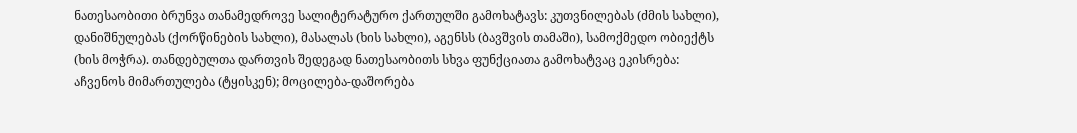ნათესაობითი ბრუნვა თანამედროვე სალიტერატურო ქართულში გამოხატავს: კუთვნილებას (ძმის სახლი), დანიშნულებას (ქორწინების სახლი), მასალას (ხის სახლი), აგენსს (ბავშვის თამაში), სამოქმედო ობიექტს (ხის მოჭრა). თანდებულთა დართვის შედეგად ნათესაობითს სხვა ფუნქციათა გამოხატვაც ეკისრება: აჩვენოს მიმართულება (ტყისკენ); მოცილება-დაშორება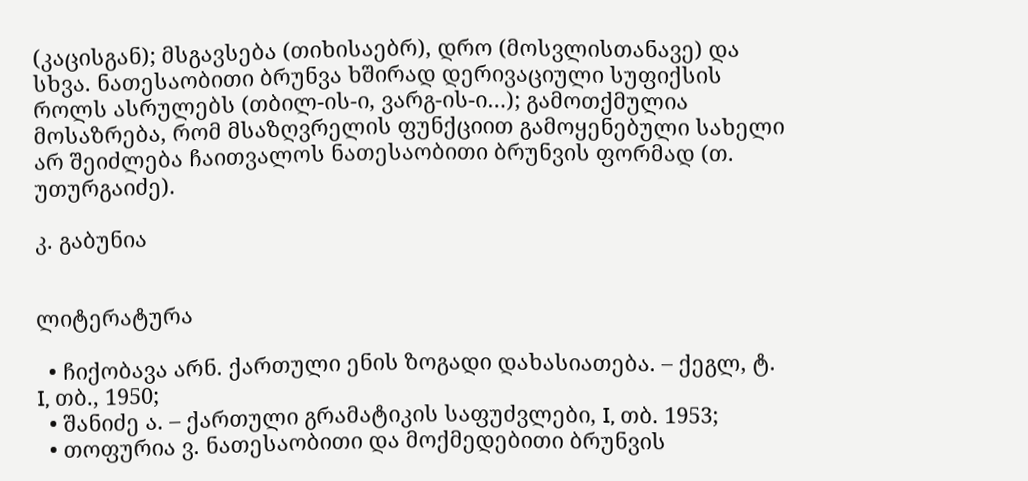(კაცისგან); მსგავსება (თიხისაებრ), დრო (მოსვლისთანავე) და სხვა. ნათესაობითი ბრუნვა ხშირად დერივაციული სუფიქსის როლს ასრულებს (თბილ-ის-ი, ვარგ-ის-ი…); გამოთქმულია მოსაზრება, რომ მსაზღვრელის ფუნქციით გამოყენებული სახელი არ შეიძლება ჩაითვალოს ნათესაობითი ბრუნვის ფორმად (თ. უთურგაიძე).

კ. გაბუნია


ლიტერატურა

  • ჩიქობავა არნ. ქართული ენის ზოგადი დახასიათება. – ქეგლ, ტ. I, თბ., 1950;
  • შანიძე ა. – ქართული გრამატიკის საფუძვლები, I, თბ. 1953;
  • თოფურია ვ. ნათესაობითი და მოქმედებითი ბრუნვის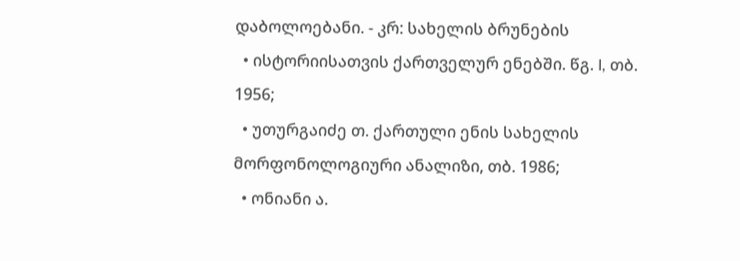დაბოლოებანი. - კრ: სახელის ბრუნების
  • ისტორიისათვის ქართველურ ენებში. წგ. I, თბ. 1956;
  • უთურგაიძე თ. ქართული ენის სახელის მორფონოლოგიური ანალიზი, თბ. 1986;
  • ონიანი ა.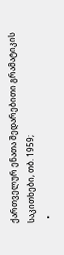ქართველურ ენათა შედარებითი გრამატიკის საკითხები, თბ. 1959;
  •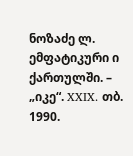ნოზაძე ლ. ემფატიკური ი ქართულში. – „იკე“. XXIX. თბ. 1990.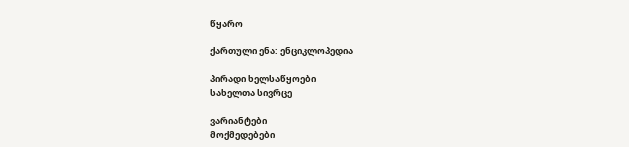წყარო

ქართული ენა: ენციკლოპედია

პირადი ხელსაწყოები
სახელთა სივრცე

ვარიანტები
მოქმედებები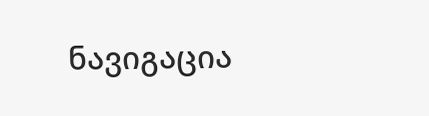ნავიგაცია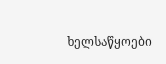ხელსაწყოები